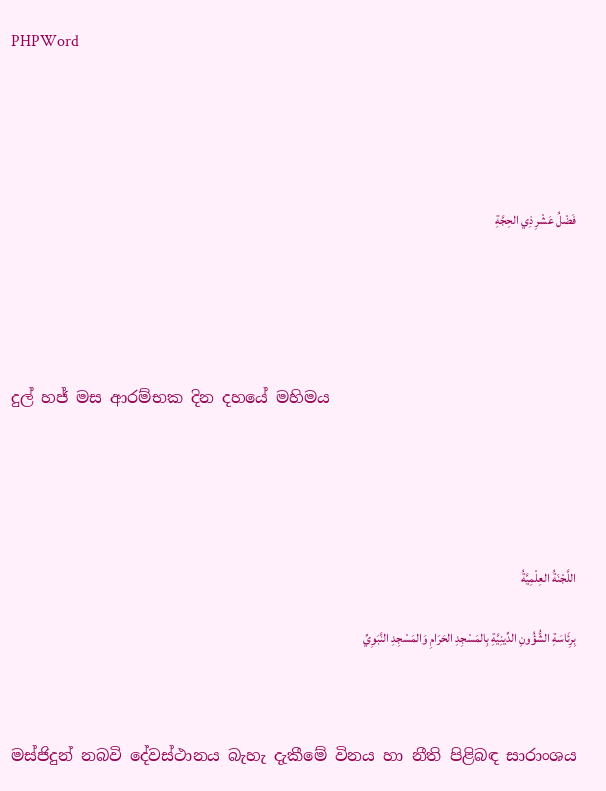PHPWord





فَضْلُ عَشْرِ ذِي الحِجَّةِ





දුල් හජ් මස ආරම්භක දින දහයේ මහිමය





اللَّجْنَةُ العِلْمِيَّةُ

بِرِئَاسَةِ الشُّؤُونِ الدِّينِيَّةِ بِالمَسْجِدِ الحَرَامِ وَالمَسْجِدِ النَّبَوِيِّ



මස්ජිදුන් නබවි දේවස්ථානය බැහැ දැකීමේ විනය හා නීති පිළිබඳ සාරාංශය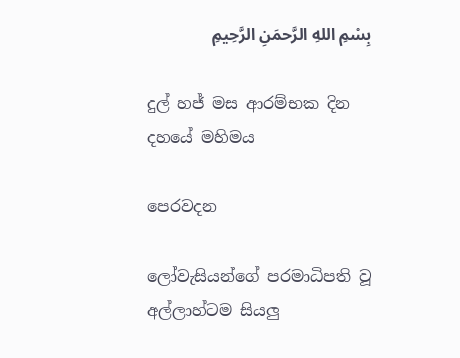بِسْمِ اللهِ الرَّحمَنِ الرَّحِيمِ

දුල් හජ් මස ආරම්භක දින දහයේ මහිමය

පෙරවදන

ලෝවැසියන්ගේ පරමාධිපති වූ අල්ලාහ්ටම සියලු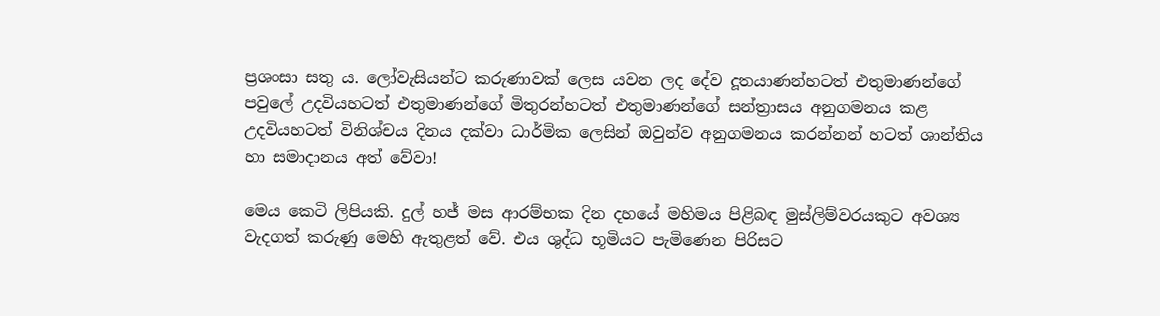ප්‍රශංසා සතු ය. ලෝවැසියන්ට කරුණාවක් ලෙස යවන ලද දේව දූතයාණන්හටත් එතුමාණන්ගේ පවුලේ උදවියහටත් එතුමාණන්ගේ මිතුරන්හටත් එතුමාණන්ගේ සන්ත්‍රාසය අනුගමනය කළ උදවියහටත් විනිශ්චය දිනය දක්වා ධාර්මික ලෙසින් ඔවුන්ව අනුගමනය කරන්නන් හටත් ශාන්තිය හා සමාදානය අත් වේවා!

මෙය කෙටි ලිපියකි. දුල් හජ් මස ආරම්භක දින දහයේ මහිමය පිළිබඳ මුස්ලිම්වරයකුට අවශ්‍ය වැදගත් කරුණු මෙහි ඇතුළත් වේ. එය ශුද්ධ භූමියට පැමිණෙන පිරිසට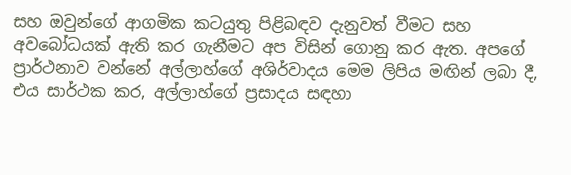සහ ඔවුන්ගේ ආගමික කටයුතු පිළිබඳව දැනුවත් වීමට සහ අවබෝධයක් ඇති කර ගැනීමට අප විසින් ගොනු කර ඇත. අපගේ ප්‍රාර්ථනාව වන්නේ අල්ලාහ්ගේ අශිර්වාදය මෙම ලිපිය මඟින් ලබා දී, එය සාර්ථක කර, අල්ලාහ්ගේ ප්‍රසාදය සඳහා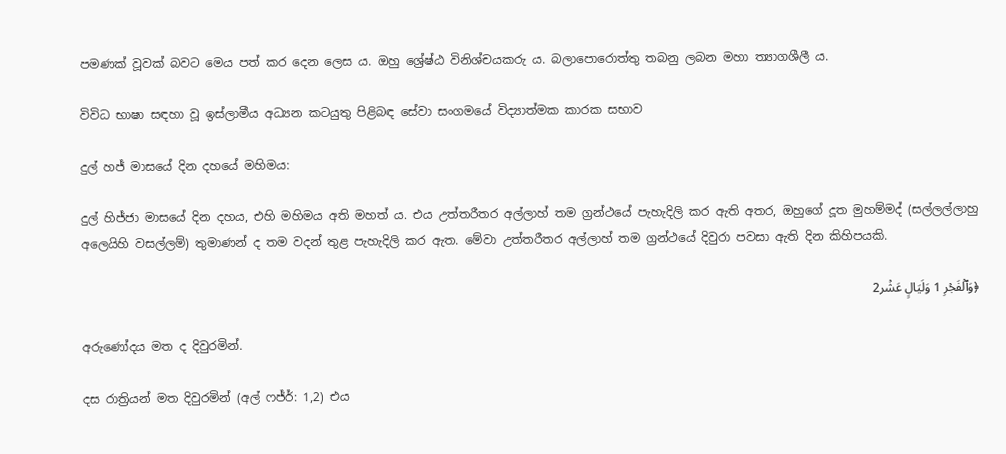පමණක් වූවක් බවට මෙය පත් කර දෙන ලෙස ය. ඔහු ශ්‍රේෂ්ඨ විනිශ්චයකරු ය. බලාපොරොත්තු තබනු ලබන මහා ත්‍යාගශීලී ය.

විවිධ භාෂා සඳහා වූ ඉස්ලාමීය අධ්‍යන කටයුතු පිළිබඳ සේවා සංගමයේ විද්‍යාත්මක කාරක සභාව

දුල් හජ් මාසයේ දින දහයේ මහිමය:

දුල් හිජ්ජා මාසයේ දින දහය, එහි මහිමය අති මහත් ය. එය උත්තරීතර අල්ලාහ් තම ග්‍රන්ථයේ පැහැදිලි කර ඇති අතර, ඔහුගේ දූත මුහම්මද් (සල්ලල්ලාහු අලෙයිහි වසල්ලම්) තුමාණන් ද තම වදන් තුළ පැහැදිලි කර ඇත. මේවා උත්තරීතර අල්ලාහ් තම ග්‍රන්ථයේ දිවුරා පවසා ඇති දින කිහිපයකි.

﴿وَٱلۡفَجۡرِ 1 وَلَيَالٍ عَشۡر2

අරුණෝදය මත ද දිවුරමින්.

දස රාත්‍රියන් මත දිවුරමින් (අල් ෆජ්ර්: 1,2) එය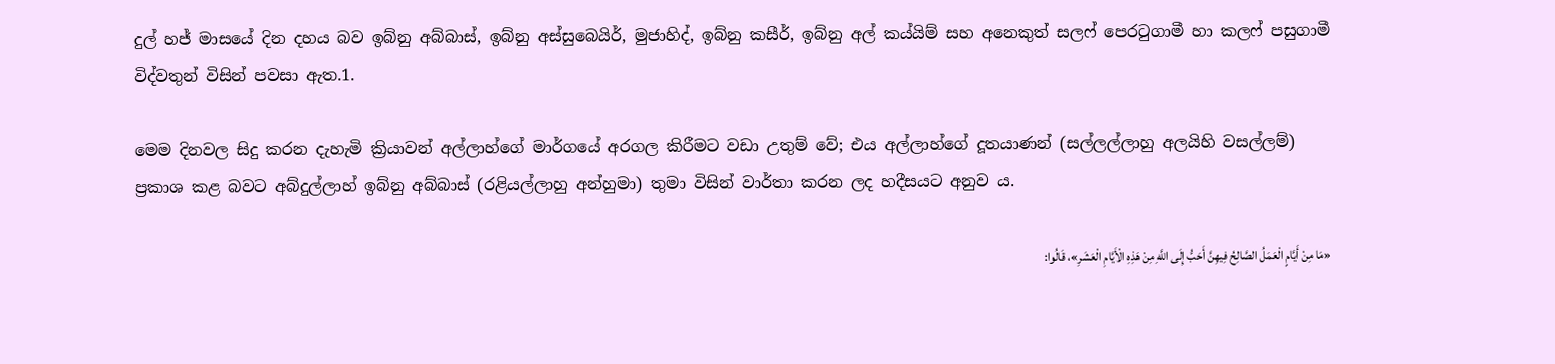දුල් හජ් මාසයේ දින දහය බව ඉබ්නු අබ්බාස්, ඉබ්නු අස්සුබෙයිර්, මුජාහිද්, ඉබ්නු කසීර්, ඉබ්නු අල් කය්යිම් සහ අනෙකුත් සලෆ් පෙරටුගාමී හා කලෆ් පසුගාමී විද්වතුන් විසින් පවසා ඇත.1.

මෙම දිනවල සිදු කරන දැහැමි ක්‍රියාවන් අල්ලාහ්ගේ මාර්ගයේ අරගල කිරීමට වඩා උතුම් වේ; එය අල්ලාහ්ගේ දූතයාණන් (සල්ලල්ලාහු අලයිහි වසල්ලම්) ප්‍රකාශ කළ බවට අබ්දුල්ලාහ් ඉබ්නු අබ්බාස් (රළියල්ලාහු අන්හුමා) තුමා විසින් වාර්තා කරන ලද හදීසයට අනුව ය.

«مَا مِنْ أَيَّامٍ الْعَمَلُ الصَّالِحُ فِيهِنَّ أَحَبُّ إِلَى اللَّهِ مِنْ هَذِهِ الْأَيَّامِ الْعَشَرِ»، قَالُوا: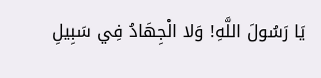يَا رَسُولَ اللَّهِ! وَلا الْجِهَادُ فِي سَبِيلِ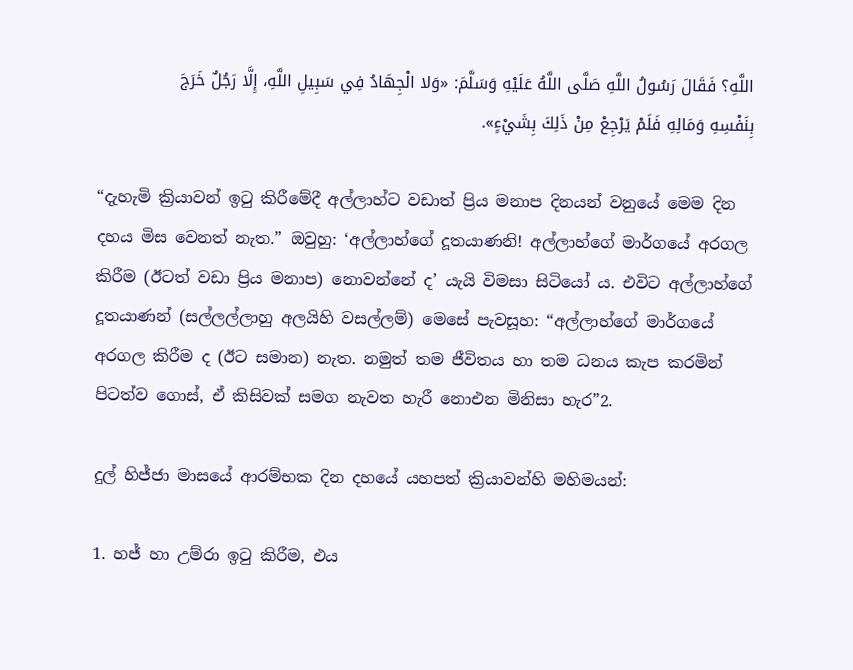اللَّهِ؟ فَقَالَ رَسُولُ اللَّهِ صَلَّى اللَّهُ عَلَيْهِ وَسَلَّمَ: «وَلا الْجِهَادُ فِي سَبِيلِ اللَّهِ، إِلَّا رَجُلٌ خَرَجَ بِنَفْسِهِ وَمَالِهِ فَلَمْ يَرْجِعْ مِنْ ذَلِكَ بِشَيْءٍ».

“දැහැමි ක්‍රියාවන් ඉටු කිරීමේදී අල්ලාහ්ට වඩාත් ප්‍රිය මනාප දිනයන් වනුයේ මෙම දින දහය මිස වෙනත් නැත.” ඔවුහු: ‘අල්ලාහ්ගේ දූතයාණනි! අල්ලාහ්ගේ මාර්ගයේ අරගල කිරීම (ඊටත් වඩා ප්‍රිය මනාප) නොවන්නේ ද’ යැයි විමසා සිටියෝ ය. එවිට අල්ලාහ්ගේ දූතයාණන් (සල්ලල්ලාහු අලයිහි වසල්ලම්) මෙසේ පැවසූහ: “අල්ලාහ්ගේ මාර්ගයේ අරගල කිරීම ද (ඊට සමාන) නැත. නමුත් තම ජීවිතය හා තම ධනය කැප කරමින් පිටත්ව ගොස්, ඒ කිසිවක් සමග නැවත හැරී නොඑන මිනිසා හැර”2.

දුල් හිජ්ජා මාසයේ ආරම්භක දින දහයේ යහපත් ක්‍රියාවන්හි මහිමයන්:

1. හජ් හා උම්රා ඉටු කිරීම, එය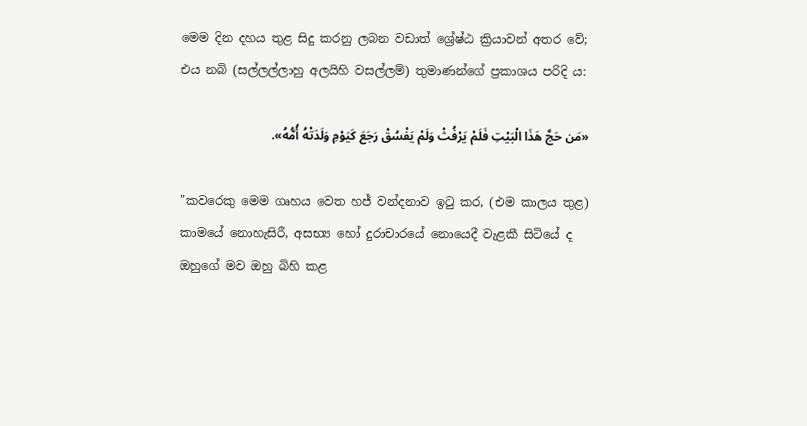මෙම දින දහය තුළ සිදු කරනු ලබන වඩාත් ශ්‍රේෂ්ඨ ක්‍රියාවන් අතර වේ; එය නබි (සල්ලල්ලාහු අලයිහි වසල්ලම්) තුමාණන්ගේ ප්‍රකාශය පරිදි ය:

«مَن حَجَّ هَذَا الْبَيْتِ فَلَمْ يَرْفُثْ وَلَمْ يَفْسُقْ رَجَعَ كَيَوْمِ وَلَدَتْهُ أُمُّهُ».

"කවරෙකු මෙම ගෘහය වෙත හජ් වන්දනාව ඉටු කර, (එම කාලය තුළ) කාමයේ නොහැසිරී, අසභ්‍ය හෝ දුරාචාරයේ නොයෙදී වැළකී සිටියේ ද ඔහුගේ මව ඔහු බිහි කළ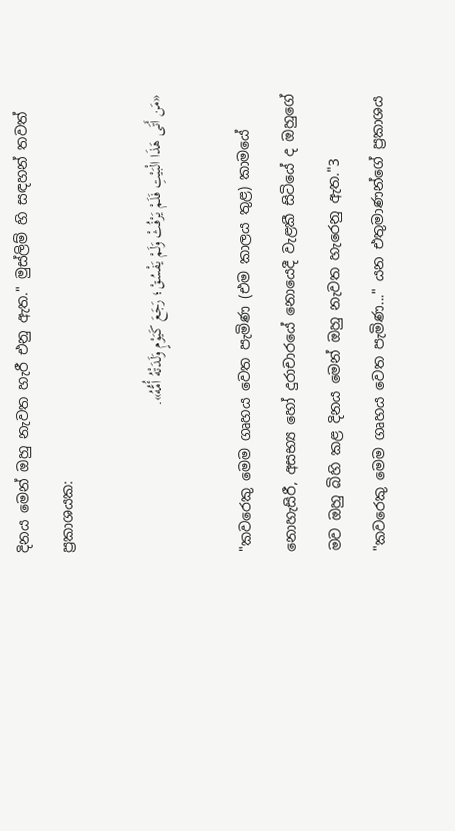දිනය මෙන් ඔහු නැවත හැරී එනු ඇත." මුස්ලිම් හි සඳහන් තවත් ප්‍රකාශයක:

«مَن أَتَى هَذَا الْبَيْتِ فَلَمْ يَرْفُثْ وَلَمْ يَفْسُقْ؛ رَجَعَ كَيَوْمٍ وَلَدَتْهُ أُمُّهُ».

"කවරෙකු මෙම ගෘහය වෙත පැමිණ (එම කාලය තුළ) කාමයේ නොහැසිරී, අසභ්‍ය හෝ දුරාචාරයේ නොයෙදී වැළකී සිටියේ ද ඔහුගේ මව ඔහු බිහි කළ දිනය මෙන් ඔහු නැවත හැරෙනු ඇත."3 "කවරෙකු මෙම ගෘහය වෙත පැමිණ..." යන එතුමාණන්ගේ ප්‍රකාශය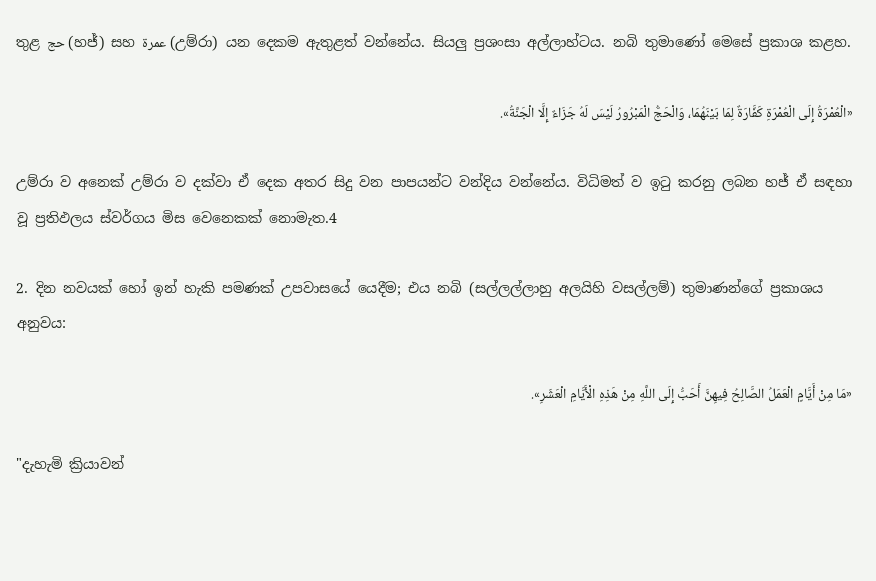තුළ حج (හජ්) සහ عمرة (උම්රා) යන දෙකම ඇතුළත් වන්නේය. සියලු ප්‍රශංසා අල්ලාහ්ටය. නබි තුමාණෝ මෙසේ ප්‍රකාශ කළහ.

«الْعُمْرَةُ إِلَى الْعُمْرَةِ كَفَّارَةٌ لِمَا بَيْنَهُمَا، وَالْحَجُّ الْمَبْرُورُ لَيْسَ لَهُ جَزَاءٌ إِلَّا الْجَنَّةُ».

උම්රා ව අනෙක් උම්රා ව දක්වා ඒ දෙක අතර සිදු වන පාපයන්ට වන්දිය වන්නේය. විධිමත් ව ඉටු කරනු ලබන හජ් ඒ සඳහා වූ ප්‍රතිඵලය ස්වර්ගය මිස වෙනෙකක් නොමැත.4

2. දින නවයක් හෝ ඉන් හැකි පමණක් උපවාසයේ යෙදීම; එය නබි (සල්ලල්ලාහු අලයිහි වසල්ලම්) තුමාණන්ගේ ප්‍රකාශය අනුවය:

«مَا مِنْ أَيَّامٍ الْعَمَلُ الصَّالِحُ فِيهِنَّ أَحَبُّ إِلَى اللَّهِ مِنْ هَذِهِ الْأَيَّامِ الْعَشَرِ».

"දැහැමි ක්‍රියාවන්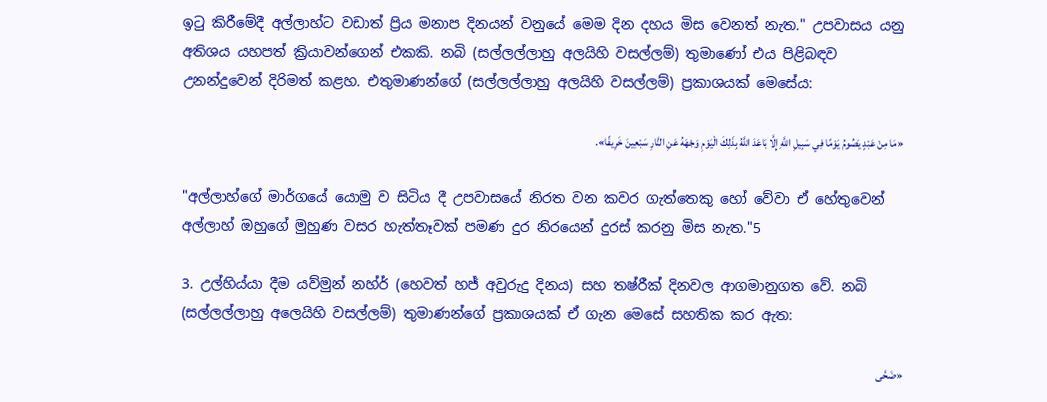ඉටු කිරීමේදී අල්ලාහ්ට වඩාත් ප්‍රිය මනාප දිනයන් වනුයේ මෙම දින දහය මිස වෙනත් නැත." උපවාසය යනු අතිශය යහපත් ක්‍රියාවන්ගෙන් එකකි. නබි (සල්ලල්ලාහු අලයිහි වසල්ලම්) තුමාණෝ එය පිළිබඳව උනන්දුවෙන් දිරිමත් කළහ. එතුමාණන්ගේ (සල්ලල්ලාහු අලයිහි වසල්ලම්) ප්‍රකාශයක් මෙසේය:

«مَا مِنْ عَبْدٍ يَصُومُ يَوْمًا فِي سَبِيلِ اللَّهِ إِلَّا بَاعَدَ اللَّهُ بِذَلِكَ الْيَوْمِ وَجْهَهُ عَنِ النَّارِ سَبْعِينَ خَرِيفًا».

"අල්ලාහ්ගේ මාර්ගයේ යොමු ව සිටිය දී උපවාසයේ නිරත වන කවර ගැත්තෙකු හෝ වේවා ඒ හේතුවෙන් අල්ලාහ් ඔහුගේ මුහුණ වසර හැත්තෑවක් පමණ දුර නිරයෙන් දුරස් කරනු මිස නැත."5

3. උල්හිය්යා දීම යව්මුන් නහ්ර් (හෙවත් හජ් අවුරුදු දිනය) සහ තෂ්රීක් දිනවල ආගමානුගත වේ. නබි (සල්ලල්ලාහු අලෙයිහි වසල්ලම්) තුමාණන්ගේ ප්‍රකාශයක් ඒ ගැන මෙසේ සහතික කර ඇත:

«ضَحَّى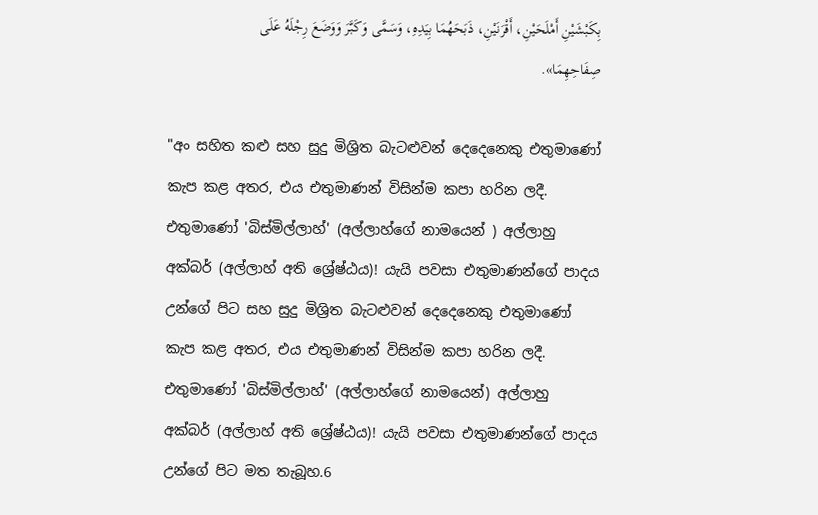بِكَبْشَيْنِ أَمْلَحَيْنِ، أَقْرَنَيْنِ، ذَبَحَهُمَا بِيَدِهِ، وَسَمَّى وَكَبَّرَ وَوَضَعَ رِجْلَهُ عَلَى صِفَاحِهِمَا».

"අං සහිත කළු සහ සුදු මිශ්‍රිත බැටළුවන් දෙදෙනෙකු එතුමාණෝ කැප කළ අතර, එය එතුමාණන් විසින්ම කපා හරින ලදී. එතුමාණෝ 'බිස්මිල්ලාහ්' (අල්ලාහ්ගේ නාමයෙන් ) අල්ලාහු අක්බර් (අල්ලාහ් අති ශ්‍රේෂ්ඨය)! යැයි පවසා එතුමාණන්ගේ පාදය උන්ගේ පිට සහ සුදු මිශ්‍රිත බැටළුවන් දෙදෙනෙකු එතුමාණෝ කැප කළ අතර, එය එතුමාණන් විසින්ම කපා හරින ලදී. එතුමාණෝ 'බිස්මිල්ලාහ්' (අල්ලාහ්ගේ නාමයෙන්) අල්ලාහු අක්බර් (අල්ලාහ් අති ශ්‍රේෂ්ඨය)! යැයි පවසා එතුමාණන්ගේ පාදය උන්ගේ පිට මත තැබූහ.6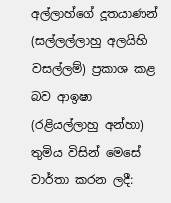අල්ලාහ්ගේ දූතයාණන් (සල්ලල්ලාහු අලයිහි වසල්ලම්) ප්‍රකාශ කළ බව ආඉෂා (රළියල්ලාහු අන්හා) තුමිය විසින් මෙසේ වාර්තා කරන ලදී: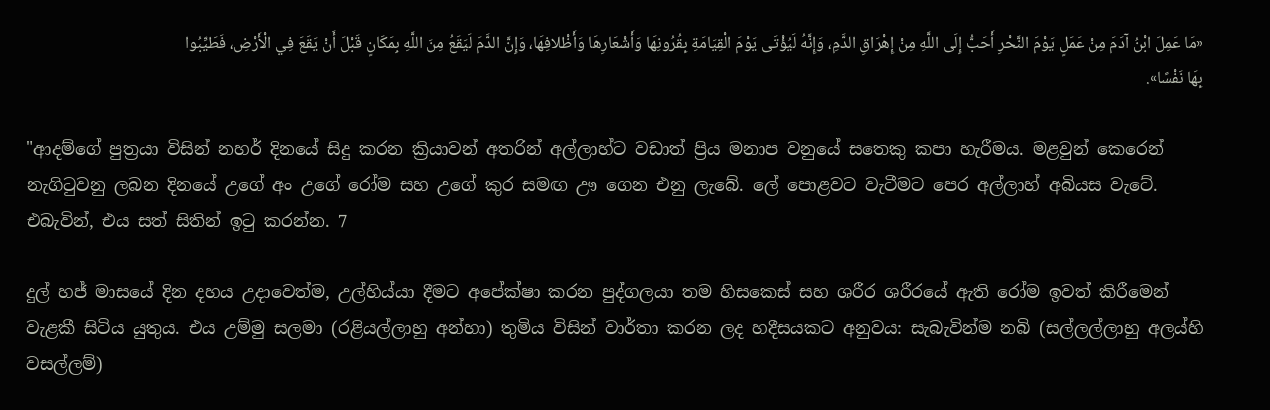«مَا عَمِلَ ابْنُ آدَمَ مِنْ عَمَلٍ يَوْمَ النَّحْرِ أَحَبُّ إِلَى اللَّهِ مِنْ إِهْرَاقِ الدَّمِ، وَإِنَّهُ لَيُؤْتَى يَوْمَ الْقِيَامَةِ بِقُرُونِهَا وَأَشْعَارِهَا وَأَظْلافِهَا، وَإِنَّ الدَّمَ لَيَقَعُ مِنَ اللَّهِ بِمَكَانٍ قَبْلَ أَنْ يَقَعَ فِي الْأَرْضِ، فَطَيِّبُوا بِهَا نَفْسًا».

"ආදම්ගේ පුත්‍රයා විසින් නහර් දිනයේ සිදු කරන ක්‍රියාවන් අතරින් අල්ලාහ්ට වඩාත් ප්‍රිය මනාප වනුයේ සතෙකු කපා හැරීමය. මළවුන් කෙරෙන් නැගිටුවනු ලබන දිනයේ උගේ අං උගේ රෝම සහ උගේ කුර සමඟ ඌ ගෙන එනු ලැබේ. ලේ පොළවට වැටීමට පෙර අල්ලාහ් අබියස වැටේ. එබැවින්, එය සත් සිතින් ඉටු කරන්න. 7

දුල් හජ් මාසයේ දින දහය උදාවෙත්ම, උල්හිය්යා දීමට අපේක්ෂා කරන පුද්ගලයා තම හිසකෙස් සහ ශරීර ශරීරයේ ඇති රෝම ඉවත් කිරීමෙන් වැළකී සිටිය යුතුය. එය උම්මු සලමා (රළියල්ලාහු අන්හා) තුමිය විසින් වාර්තා කරන ලද හදීසයකට අනුවය: සැබැවින්ම නබි (සල්ලල්ලාහු අලය්හි වසල්ලම්)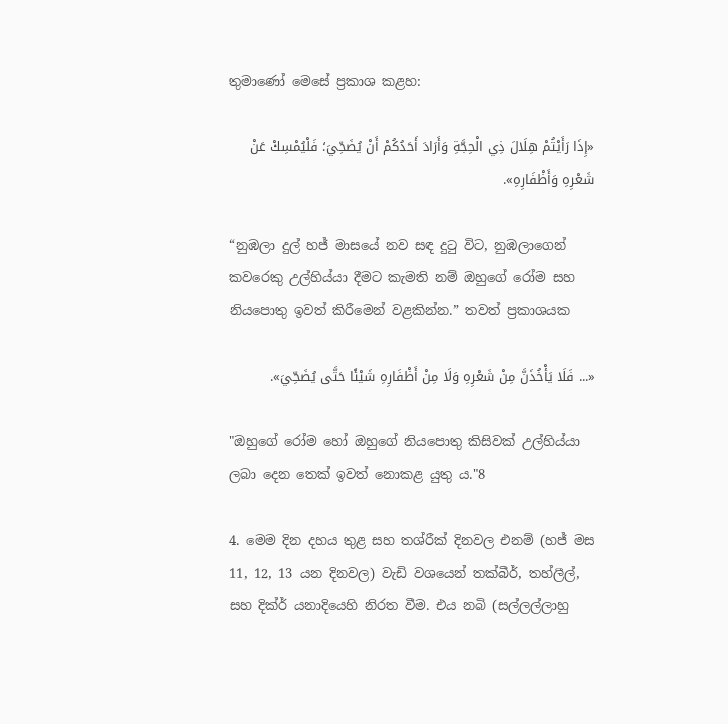තුමාණෝ මෙසේ ප්‍රකාශ කළහ:

«إِذَا رَأَيْتُمْ هِلَالَ ذِي الْحِجَّةِ وَأَرَادَ أَحَدُكُمْ أَنْ يُضَحِّيَ؛ فَلْيُمْسِكْ عَنْ شَعْرِهِ وَأَظْفَارِهِ».

“නුඹලා දුල් හජ් මාසයේ නව සඳ දුටු විට, නුඹලාගෙන් කවරෙකු උල්හිය්යා දීමට කැමති නම් ඔහුගේ රෝම සහ නියපොතු ඉවත් කිරීමෙන් වළකින්න.” තවත් ප්‍රකාශයක

«... فَلَا يَأْخُذَنَّ مِنْ شَعْرِهِ وَلَا مِنْ أَظْفَارِهِ شَيْئًا حَتَّى يُضَحِّيَ».

"ඔහුගේ රෝම හෝ ඔහුගේ නියපොතු කිසිවක් උල්හිය්යා ලබා දෙන තෙක් ඉවත් නොකළ යුතු ය."8

4. මෙම දින දහය තුළ සහ තශ්රීක් දිනවල එනම් (හජ් මස 11, 12, 13 යන දිනවල) වැඩි වශයෙන් තක්බීර්, තහ්ලීල්, සහ දික්ර් යනාදියෙහි නිරත වීම. එය නබි (සල්ලල්ලාහු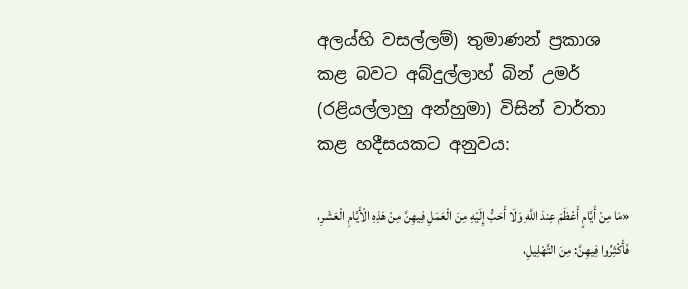අලය්හි වසල්ලම්) තුමාණන් ප්‍රකාශ කළ බවට අබ්දුල්ලාහ් බින් උමර් (රළියල්ලාහු අන්හුමා) විසින් වාර්තා කළ හදීසයකට අනුවය:

«مَا مِنْ أَيَّامٍ أَعْظَمَ عِندَ اللَّهِ وَلَا أَحَبُّ إِلَيْهِ مِنَ الْعَمَلِ فِيهِنَّ مِنْ هَذِهِ الْأَيَّامِ الْعَشَرِ، فَأَكْثِرُوا فِيهِنَّ: مِنَ التَّهْلِيلِ،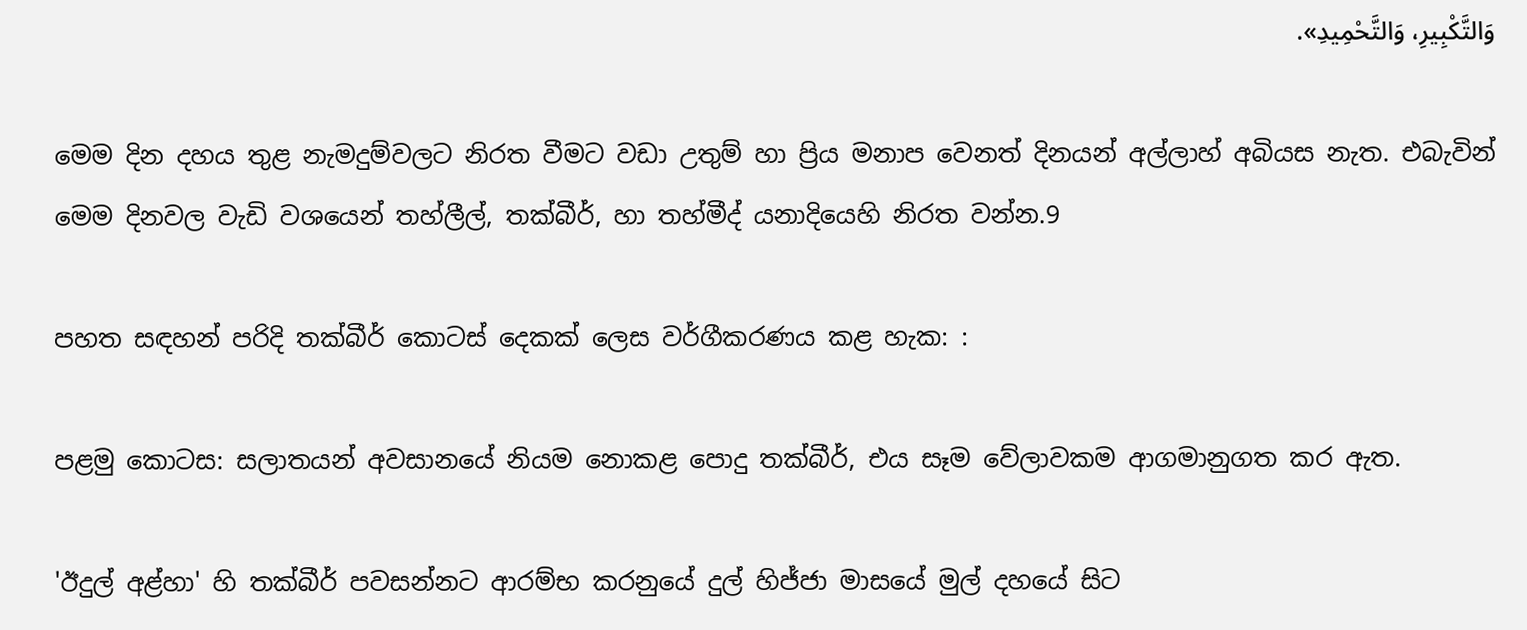وَالتَّكْبِيرِ، وَالتَّحْمِيدِ».

මෙම දින දහය තුළ නැමදුම්වලට නිරත වීමට වඩා උතුම් හා ප්‍රිය මනාප වෙනත් දිනයන් අල්ලාහ් අබියස නැත. එබැවින් මෙම දිනවල වැඩි වශයෙන් තහ්ලීල්, තක්බීර්, හා තහ්මීද් යනාදියෙහි නිරත වන්න.9

පහත සඳහන් පරිදි තක්බීර් කොටස් දෙකක් ලෙස වර්ගීකරණය කළ හැක: :

පළමු කොටස: සලාතයන් අවසානයේ නියම නොකළ පොදු තක්බීර්, එය සෑම වේලාවකම ආගමානුගත කර ඇත.

'ඊදුල් අළ්හා' හි තක්බීර් පවසන්නට ආරම්භ කරනුයේ දුල් හිජ්ජා මාසයේ මුල් දහයේ සිට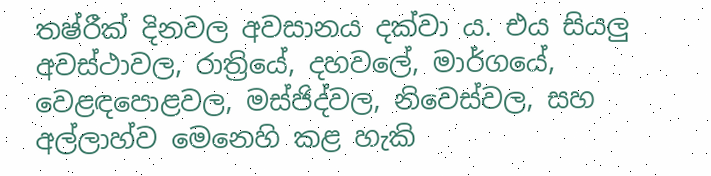තෂ්රීක් දිනවල අවසානය දක්වා ය. එය සියලු අවස්ථාවල, රාත්‍රියේ, දහවලේ, මාර්ගයේ, වෙළඳපොළවල, මස්ජිද්වල, නිවෙස්වල, සහ අල්ලාහ්ව මෙනෙහි කළ හැකි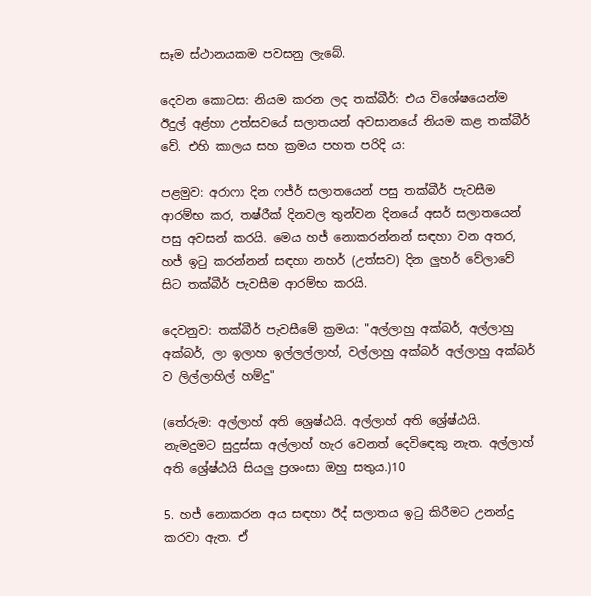සෑම ස්ථානයකම පවසනු ලැබේ.

දෙවන කොටස: නියම කරන ලද තක්බීර්: එය විශේෂයෙන්ම ඊදුල් අළ්හා උත්සවයේ සලාතයන් අවසානයේ නියම කළ තක්බීර් වේ. එහි කාලය සහ ක්‍රමය පහත පරිදි ය:

පළමුව: අරාෆා දින ෆජ්ර් සලාතයෙන් පසු තක්බීර් පැවසීම ආරම්භ කර, තෂ්රීක් දිනවල තුන්වන දිනයේ අසර් සලාතයෙන් පසු අවසන් කරයි. මෙය හජ් නොකරන්නන් සඳහා වන අතර, හජ් ඉටු කරන්නන් සඳහා නහර් (උත්සව) දින ලුහර් වේලාවේ සිට තක්බීර් පැවසීම ආරම්භ කරයි.

දෙවනුව: තක්බීර් පැවසීමේ ක්‍රමය: "අල්ලාහු අක්බර්, අල්ලාහු අක්බර්, ලා ඉලාහ ඉල්ලල්ලාහ්, වල්ලාහු අක්බර් අල්ලාහු අක්බර් ව ලිල්ලාහිල් හම්දු"

(තේරුම: අල්ලාහ් අති ශ්‍රෙෂ්ඨයි. අල්ලාහ් අති ශ්‍රේෂ්ඨයි. නැමදුමට සුදුස්සා අල්ලාහ් හැර වෙනත් දෙවිඳෙකු නැත. අල්ලාහ් අති ශ්‍රේෂ්ඨයි සියලු ප්‍රශංසා ඔහු සතුය.)10

5. හජ් නොකරන අය සඳහා ඊද් සලාතය ඉටු කිරීමට උනන්දු කරවා ඇත. ඒ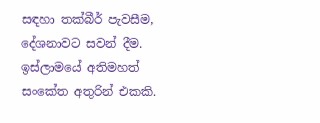සඳහා තක්බීර් පැවසීම, දේශනාවට සවන් දීම. ඉස්ලාමයේ අතිමහත් සංකේත අතුරින් එකකි.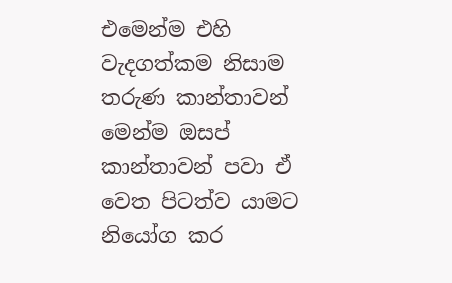එමෙන්ම එහි වැදගත්කම නිසාම තරුණ කාන්තාවන් මෙන්ම ඔසප් කාන්තාවන් පවා ඒ වෙත පිටත්ව යාමට නියෝග කර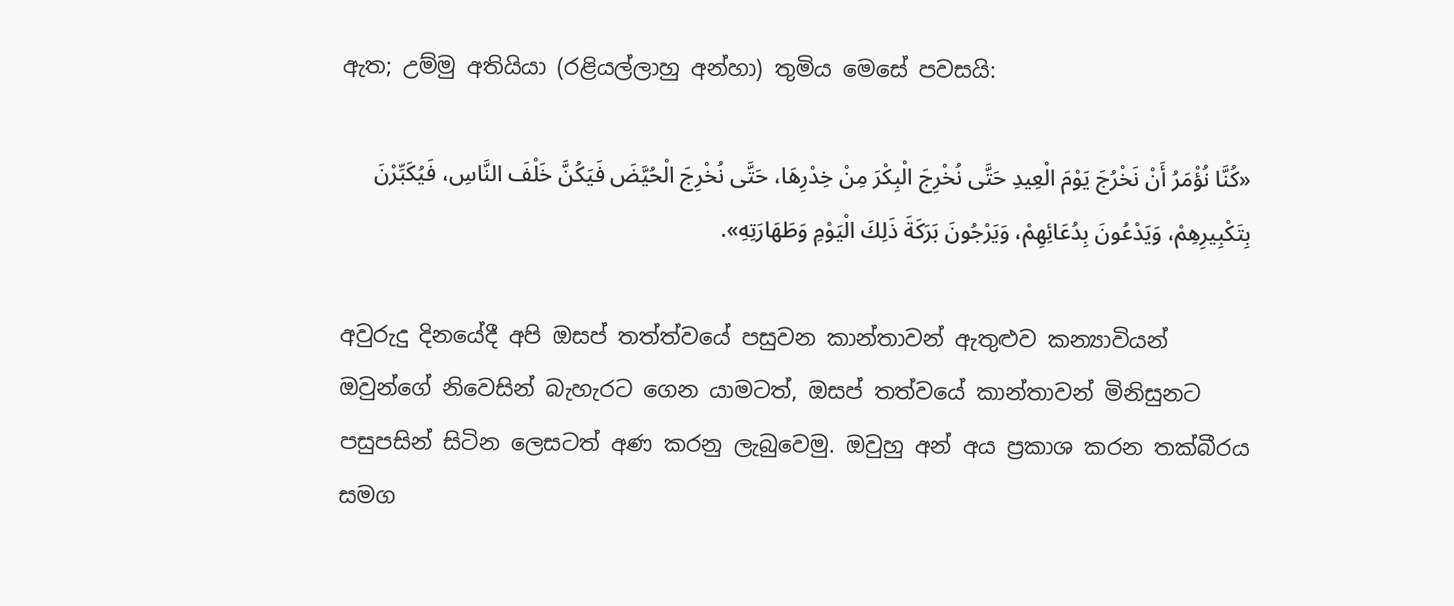ඇත; උම්මු අතියියා (රළියල්ලාහු අන්හා) තුමිය මෙසේ පවසයි:

«كُنَّا نُؤْمَرُ أَنْ نَخْرُجَ يَوْمَ الْعِيدِ حَتَّى نُخْرِجَ الْبِكْرَ مِنْ خِدْرِهَا، حَتَّى نُخْرِجَ الْحُيَّضَ فَيَكُنَّ خَلْفَ النَّاسِ، فَيُكَبِّرْنَ بِتَكْبِيرِهِمْ، وَيَدْعُونَ بِدُعَائِهِمْ، وَيَرْجُونَ بَرَكَةَ ذَلِكَ الْيَوْمِ وَطَهَارَتِهِ».

අවුරුදු දිනයේදී අපි ඔසප් තත්ත්වයේ පසුවන කාන්තාවන් ඇතුළුව කන්‍යාවියන් ඔවුන්ගේ නිවෙසින් බැහැරට ගෙන යාමටත්, ඔසප් තත්වයේ කාන්තාවන් මිනිසුනට පසුපසින් සිටින ලෙසටත් අණ කරනු ලැබුවෙමු. ඔවුහු අන් අය ප්‍රකාශ කරන තක්බීරය සමග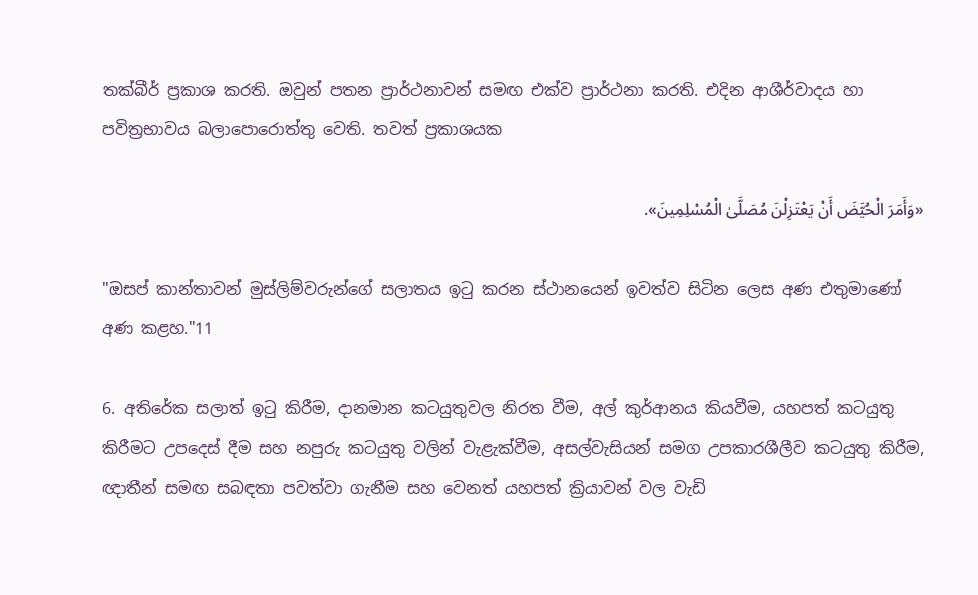තක්බීර් ප්‍රකාශ කරති. ඔවුන් පතන ප්‍රාර්ථනාවන් සමඟ එක්ව ප්‍රාර්ථනා කරති. එදින ආශීර්වාදය හා පවිත්‍රභාවය බලාපොරොත්තු වෙති. තවත් ප්‍රකාශයක

«وَأَمَرَ الْحُيَّضَ أَنْ يَعْتَزِلْنَ مُصَلَّىٰ الْمُسْلِمِينَ».

"ඔසප් කාන්තාවන් මුස්ලිම්වරුන්ගේ සලාතය ඉටු කරන ස්ථානයෙන් ඉවත්ව සිටින ලෙස අණ එතුමාණෝ අණ කළහ."11

6. අතිරේක සලාත් ඉටු කිරීම, දානමාන කටයුතුවල නිරත වීම, අල් කුර්ආනය කියවීම, යහපත් කටයුතු කිරීමට උපදෙස් දීම සහ නපුරු කටයුතු වලින් වැළැක්වීම, අසල්වැසියන් සමග උපකාරශීලීව කටයුතු කිරීම, ඥාතීන් සමඟ සබඳතා පවත්වා ගැනීම සහ වෙනත් යහපත් ක්‍රියාවන් වල වැඩි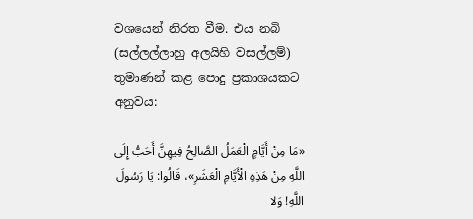වශයෙන් නිරත වීම. එය නබි (සල්ලල්ලාහු අලයිහි වසල්ලම්) තුමාණන් කළ පොදු ප්‍රකාශයකට අනුවය:

«مَا مِنْ أَيَّامٍ الْعَمَلُ الصَّالِحُ فِيهِنَّ أَحَبُّ إِلَى اللَّهِ مِنْ هَذِهِ الْأَيَّامِ الْعَشَرِ»، قَالُوا: يَا رَسُولَ اللَّهِ! وَلا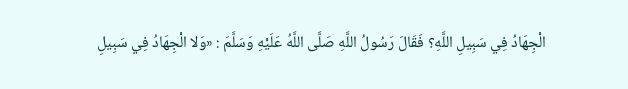الْجِهَادُ فِي سَبِيلِ اللَّهِ؟ فَقَالَ رَسُولُ اللَّهِ صَلَّى اللَّهُ عَلَيْهِ وَسَلَّمَ : «وَلا الْجِهَادُ فِي سَبِيلِ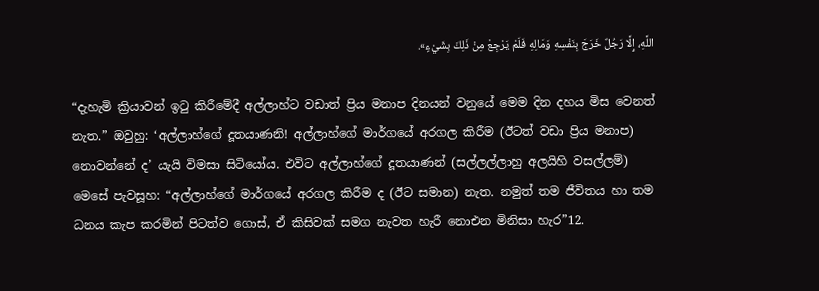اللَّهِ، إِلَّا رَجُلٌ خَرَجَ بِنَفْسِهِ وَمَالِهِ فَلَمْ يَرْجِعْ مِنْ ذَلِكَ بِشَيْءٍ».

“දැහැමි ක්‍රියාවන් ඉටු කිරීමේදී අල්ලාහ්ට වඩාත් ප්‍රිය මනාප දිනයන් වනුයේ මෙම දින දහය මිස වෙනත් නැත.” ඔවුහු: ‘අල්ලාහ්ගේ දූතයාණනි! අල්ලාහ්ගේ මාර්ගයේ අරගල කිරීම (ඊටත් වඩා ප්‍රිය මනාප) නොවන්නේ ද’ යැයි විමසා සිටියෝය. එවිට අල්ලාහ්ගේ දූතයාණන් (සල්ලල්ලාහු අලයිහි වසල්ලම්) මෙසේ පැවසූහ: “අල්ලාහ්ගේ මාර්ගයේ අරගල කිරීම ද (ඊට සමාන) නැත. නමුත් තම ජීවිතය හා තම ධනය කැප කරමින් පිටත්ව ගොස්, ඒ කිසිවක් සමග නැවත හැරී නොඑන මිනිසා හැර”12.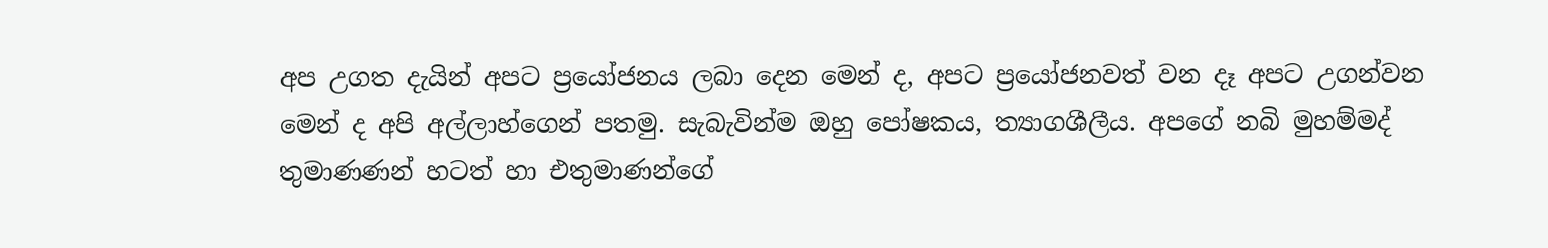අප උගත දැයින් අපට ප්‍රයෝජනය ලබා දෙන මෙන් ද, අපට ප්‍රයෝජනවත් වන දෑ අපට උගන්වන මෙන් ද අපි අල්ලාහ්ගෙන් පතමු. සැබැවින්ම ඔහු පෝෂකය, ත්‍යාගශීලීය. අපගේ නබි මුහම්මද් තුමාණණන් හටත් හා එතුමාණන්ගේ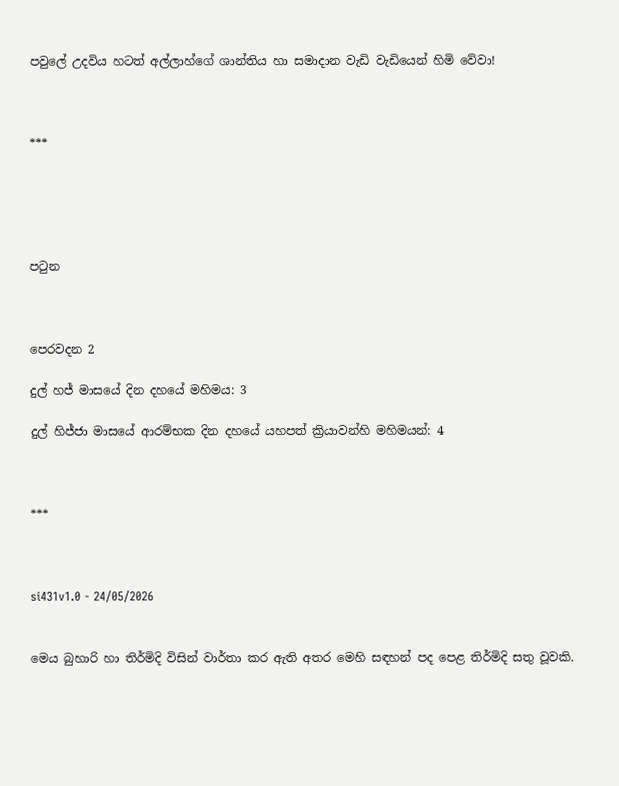පවුලේ උදවිය හටත් අල්ලාහ්ගේ ශාන්තිය හා සමාදාන වැඩි වැඩියෙන් හිමි වේවා!



***





පටුන



පෙරවදන 2

දුල් හජ් මාසයේ දින දහයේ මහිමය: 3

දුල් හිජ්ජා මාසයේ ආරම්භක දින දහයේ යහපත් ක්‍රියාවන්හි මහිමයන්: 4



***



si431v1.0 - 24/05/2026


මෙය බුහාරි හා තිර්මිදි විසින් වාර්තා කර ඇති අතර මෙහි සඳහන් පද පෙළ තිර්මිදි සතු වූවකි.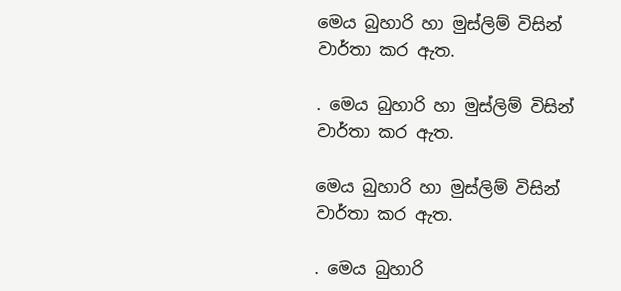මෙය බුහාරි හා මුස්ලිම් විසින් වාර්තා කර ඇත.

. මෙය බුහාරි හා මුස්ලිම් විසින් වාර්තා කර ඇත.

මෙය බුහාරි හා මුස්ලිම් විසින් වාර්තා කර ඇත.

. මෙය බුහාරි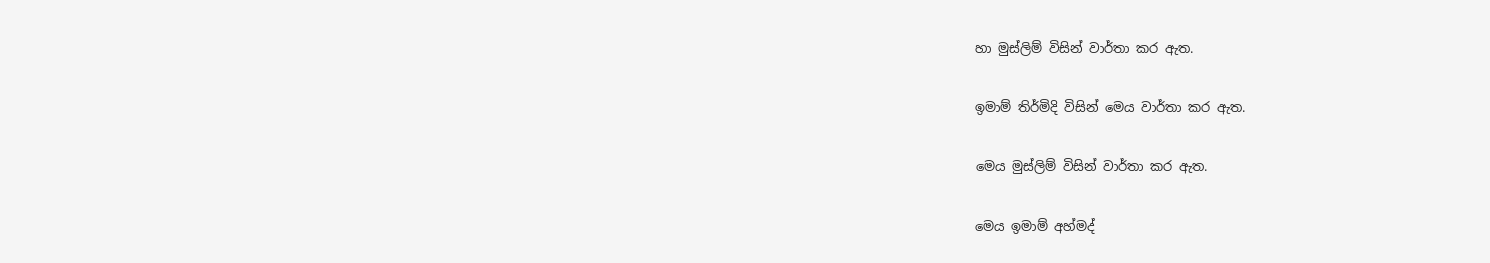හා මුස්ලිම් විසින් වාර්තා කර ඇත.

ඉමාම් තිර්මිදි විසින් මෙය වාර්තා කර ඇත.

මෙය මුස්ලිම් විසින් වාර්තා කර ඇත.

මෙය ඉමාම් අහ්මද්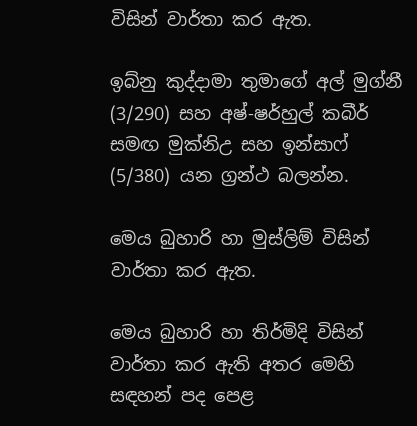විසින් වාර්තා කර ඇත.

ඉබ්නු කුද්දාමා තුමාගේ අල් මුග්නී (3/290) සහ අෂ්-ෂර්හුල් කබීර් සමඟ මුක්නිඋ සහ ඉන්සාෆ් (5/380) යන ග්‍රන්ථ බලන්න.

මෙය බුහාරි හා මුස්ලිම් විසින් වාර්තා කර ඇත.

මෙය බුහාරි හා තිර්මිදි විසින් වාර්තා කර ඇති අතර මෙහි සඳහන් පද පෙළ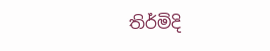තිර්මිදි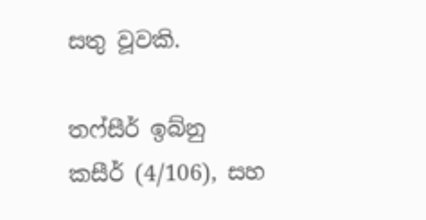සතු වූවකි.

තෆ්සීර් ඉබ්නු කසීර් (4/106), සහ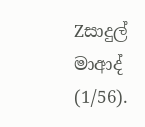Zසාදුල් මාආද් (1/56).